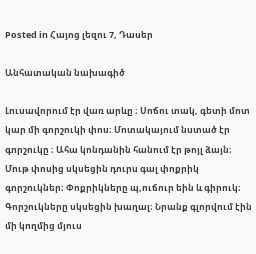Posted in Հայոց լեզու 7, Դասեր

Անհատական նախագիծ

Լուսավորում էր վառ արևը ։ Սոճու տակ, գետի մոտ կար մի գորշուկի փոս։ Մոտակայում նստած էր գորշուկը ։ Ահա կոնդանին հանում էր թոյլ ձայն։ Մութ փոսից սկսեցին դուրս գալ փոքրիկ գորշուկներ։ Փոքրիկները պ,ուճուր եին և գիրուկ։ Գորշուկները սկսեցին խաղալ։ Նրանք գլորվում էին մի կողմից մյուս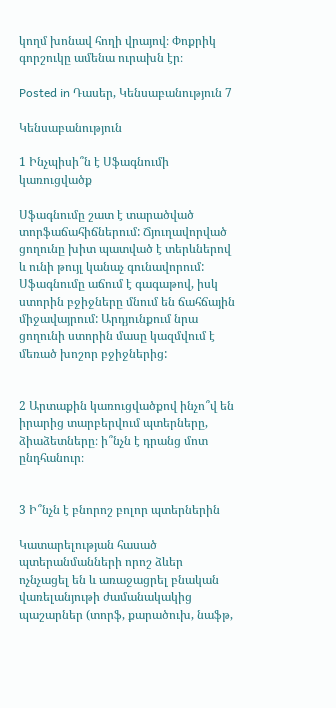կողմ խոնավ հողի վրայով։ Փոքրիկ գորշուկը ամենա ուրախն էր։

Posted in Դասեր, Կենսաբանություն 7

Կենսաբանություն

1 Ինչպիսի՞ն է Սֆագնումի կառուցվածք

Սֆագնումը շատ է տարածված տորֆաճահիճներում: Ճյուղավորված ցողունը խիտ պատված է տերևներով և ունի թույլ կանաչ գունավորում: Սֆագնումը աճում է գագաթով, իսկ ստորին բջիջները մնում են ճահճային միջավայրում: Արդյունքում նրա ցողունի ստորին մասը կազմվում է մեռած խոշոր բջիջներից:


2 Արտաքին կառուցվածքով ինչո՞վ են իրարից տարբերվում պտերները, ձիաձետները։ ի՞նչն է դրանց մոտ ընդհանուր։


3 Ի՞նչն է բնորոշ բոլոր պտերներին

Կատարելության հասած պտերանմանների որոշ ձևեր ոչնչացել են և առաջացրել բնական վառելանյութի ժամանակակից պաշարներ (տորֆ, քարածուխ, նաֆթ,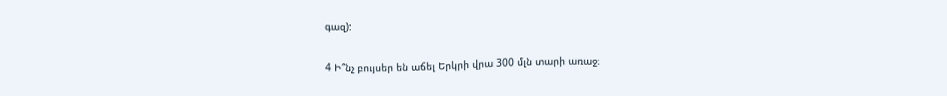գազ):

4 Ի՞նչ բույսեր են աճել Երկրի վրա 300 մլն տարի առաջ։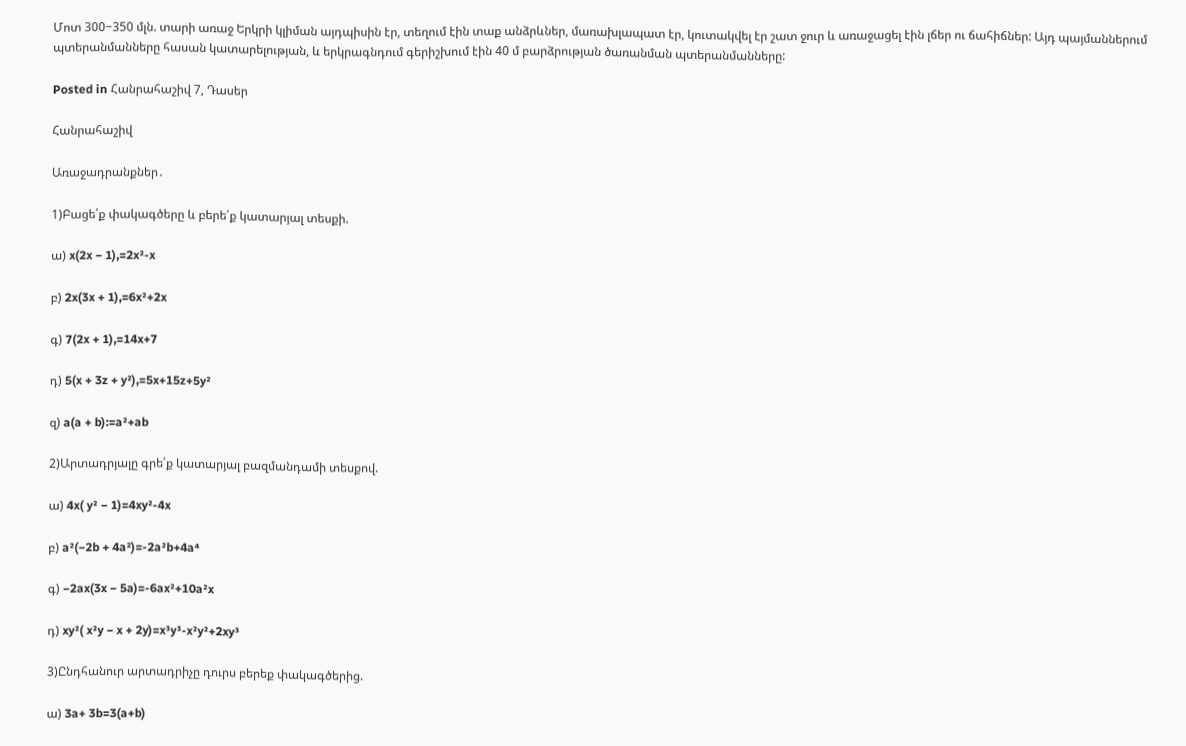Մոտ 300−350 մլն. տարի առաջ Երկրի կլիման այդպիսին էր, տեղում էին տաք անձրևներ, մառախլապատ էր, կուտակվել էր շատ ջուր և առաջացել էին լճեր ու ճահիճներ: Այդ պայմաններում պտերանմանները հասան կատարելության, և երկրագնդում գերիշխում էին 40 մ բարձրության ծառանման պտերանմանները:

Posted in Հանրահաշիվ 7, Դասեր

Հանրահաշիվ

Առաջադրանքներ․

1)Բացե՛ք փակագծերը և բերե՛ք կատարյալ տեսքի.

ա) x(2x − 1),=2x²-x

բ) 2x(3x + 1),=6x²+2x

գ) 7(2x + 1),=14x+7

դ) 5(x + 3z + y²),=5x+15z+5y²

զ) a(a + b):=a²+ab

2)Արտադրյալը գրե՛ք կատարյալ բազմանդամի տեսքով.

ա) 4x( y² − 1)=4xy²-4x

բ) a²(−2b + 4a²)=-2a²b+4a⁴

գ) −2ax(3x − 5a)=-6ax²+10a²x

դ) xy²( x²y − x + 2y)=x³y³-x²y²+2xy³

3)Ընդհանուր արտադրիչը դուրս բերեք փակագծերից.

ա) 3a+ 3b=3(a+b)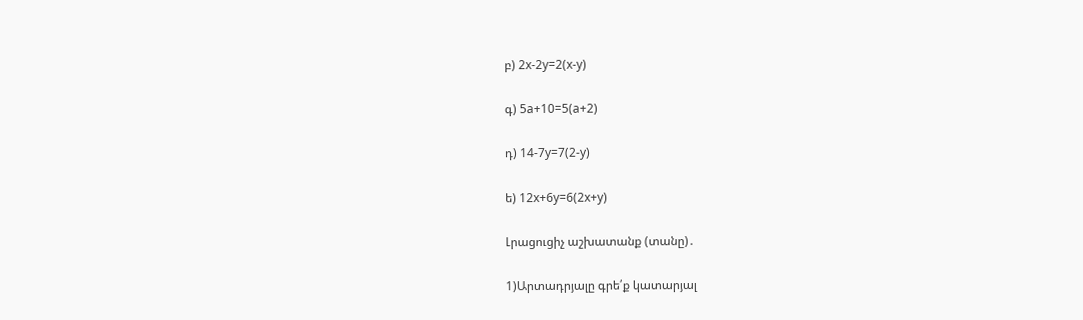բ) 2x-2y=2(x-y)

գ) 5a+10=5(a+2)

դ) 14-7y=7(2-y)

ե) 12x+6y=6(2x+y)

Լրացուցիչ աշխատանք (տանը)․

1)Արտադրյալը գրե՛ք կատարյալ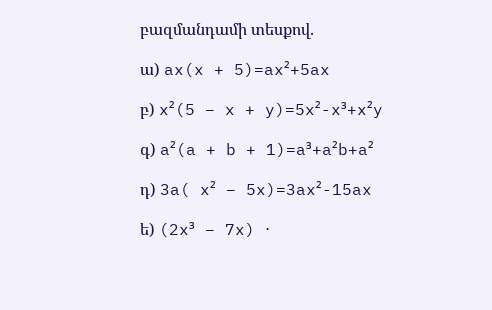բազմանդամի տեսքով.

ա) ax(x + 5)=ax²+5ax

բ) x²(5 − x + y)=5x²-x³+x²y

գ) a²(a + b + 1)=a³+a²b+a²

դ) 3a( x² − 5x)=3ax²-15ax

ե) (2x³ − 7x) ⋅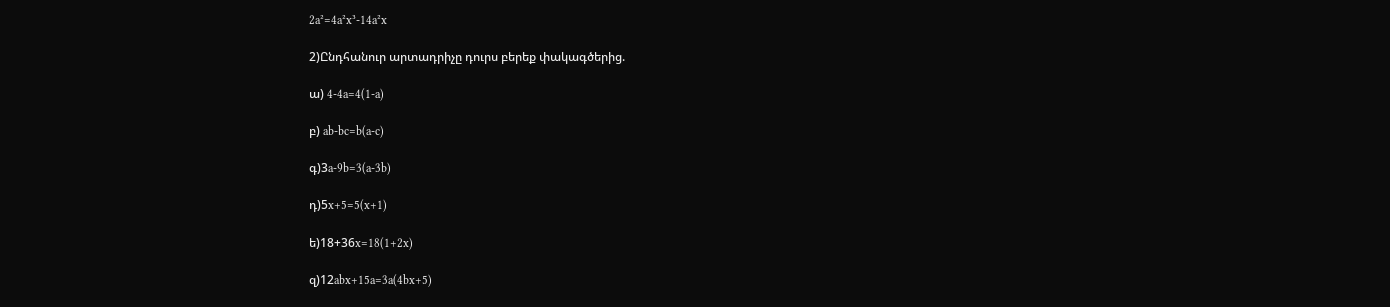2a²=4a²x³-14a²x

2)Ընդհանուր արտադրիչը դուրս բերեք փակագծերից.

ա) 4-4a=4(1-a)

բ) ab-bc=b(a-c)

գ)3a-9b=3(a-3b)

դ)5x+5=5(x+1)

ե)18+36x=18(1+2x)

զ)12abx+15a=3a(4bx+5)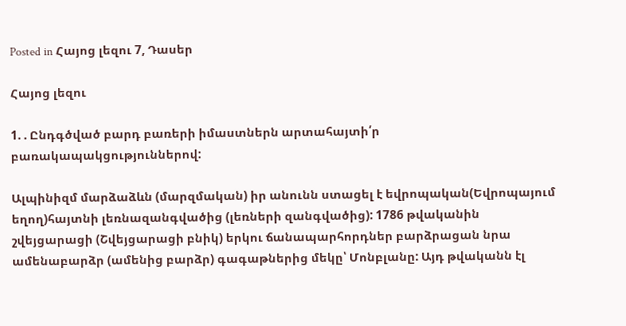Posted in Հայոց լեզու 7, Դասեր

Հայոց լեզու

1. . Ընդգծված բարդ բառերի իմաստներն արտահայտի՛ր բառակապակցություններով:

Ալպինիզմ մարձաձևն (մարզմական) իր անունն ստացել է եվրոպական(Եվրոպայում եղող)հայտնի լեռնազանգվածից (լեռների զանգվածից): 1786 թվականին շվեյցարացի (Շվեյցարացի բնիկ) երկու ճանապարհորդներ բարձրացան նրա ամենաբարձր (ամենից բարձր) գագաթներից մեկը՝ Մոնբլանը: Այդ թվականն էլ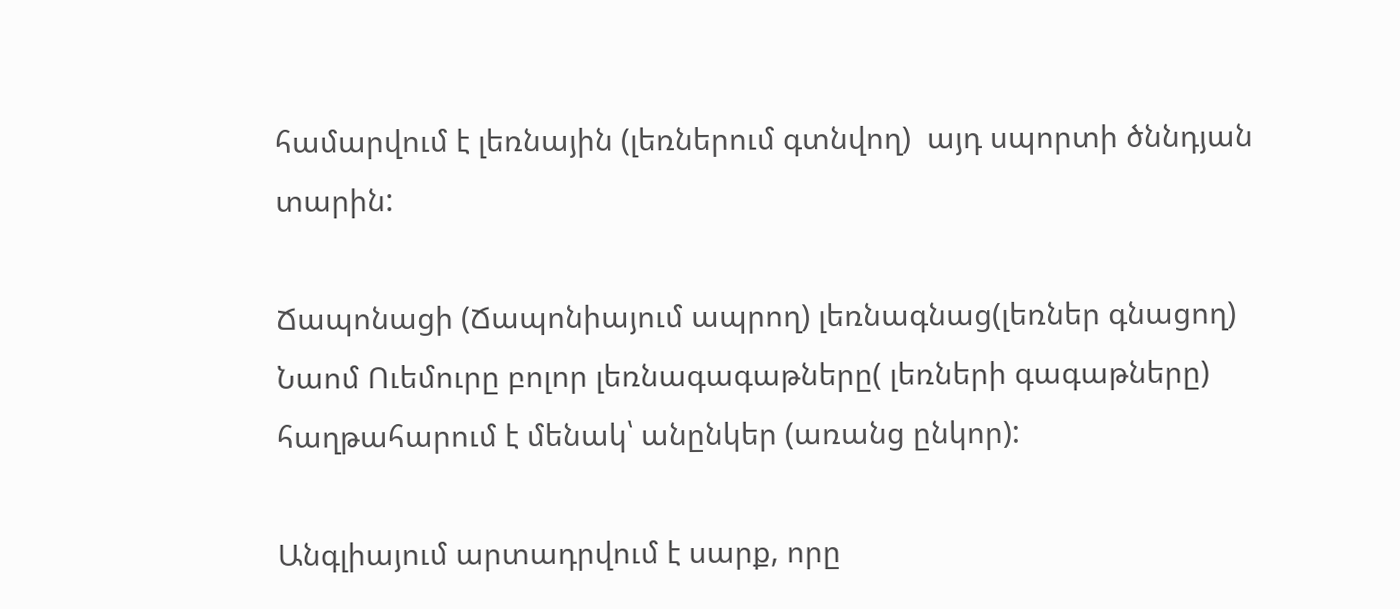համարվում է լեռնային (լեռներում գտնվող)  այդ սպորտի ծննդյան տարին:

Ճապոնացի (Ճապոնիայում ապրող) լեռնագնաց(լեռներ գնացող)  Նաոմ Ուեմուրը բոլոր լեռնագագաթները( լեռների գագաթները)  հաղթահարում է մենակ՝ անընկեր (առանց ընկոր):

Անգլիայում արտադրվում է սարք, որը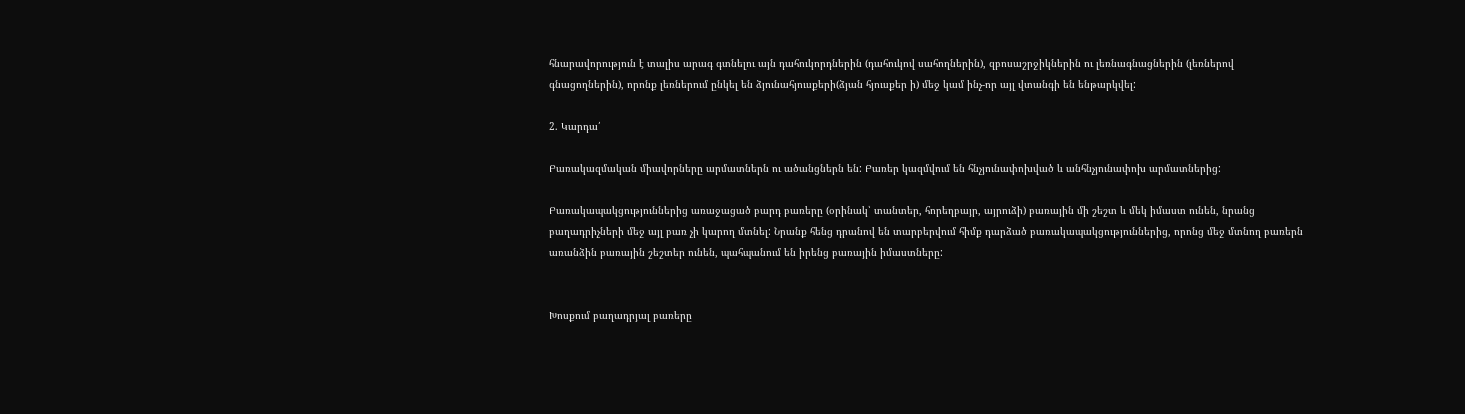հնարավորություն է տալիս արագ գտնելու այն դահուկորդներին (դահուկով սահողներին), զբոսաշրջիկներին ու լեռնագնացներին (լեռներով գնացողներին), որոնք լեռներում ընկել են ձյունահյուսքերի(ձյան հյուսքեր ի) մեջ կամ ինչ-որ այլ վտանգի են ենթարկվել:

2. Կարդա՛

Բառակազմական միավորները արմատներն ու ածանցներն են: Բառեր կազմվում են հնչյունափոխված և անհնչյունափոխ արմատներից:

Բառակապակցություններից առաջացած բարդ բառերը (օրինակ՝ տանտեր, հորեղբայր, այրուձի) բառային մի շեշտ և մեկ իմաստ ունեն, նրանց բաղադրիչների մեջ այլ բառ չի կարող մտնել: Նրանք հենց դրանով են տարբերվում հիմք դարձած բառակապակցություններից, որոնց մեջ մտնող բառերն առանձին բառային շեշտեր ունեն, պահպանում են իրենց բառային իմաստները:


Խոսքում բաղադրյալ բառերը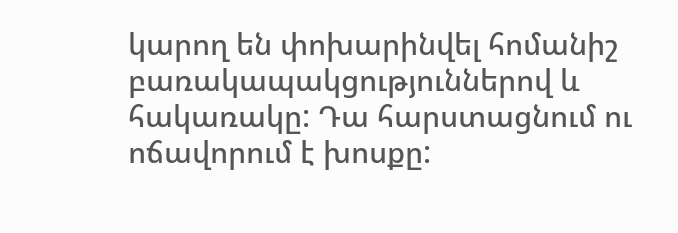կարող են փոխարինվել հոմանիշ բառակապակցություններով և հակառակը: Դա հարստացնում ու ոճավորում է խոսքը: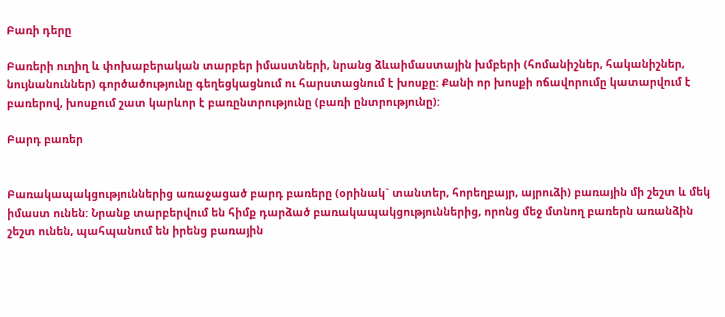Բառի դերը

Բառերի ուղիղ և փոխաբերական տարբեր իմաստների, նրանց ձևաիմաստային խմբերի (հոմանիշներ, հականիշներ, նույնանուններ) գործածությունը գեղեցկացնում ու հարստացնում է խոսքը: Քանի որ խոսքի ոճավորումը կատարվում է բառերով, խոսքում շատ կարևոր է բառընտրությունը (բառի ընտրությունը):

Բարդ բառեր


Բառակապակցություններից առաջացած բարդ բառերը (օրինակ` տանտեր, հորեղբայր, այրուձի) բառային մի շեշտ և մեկ իմաստ ունեն: Նրանք տարբերվում են հիմք դարձած բառակապակցություններից, որոնց մեջ մտնող բառերն առանձին շեշտ ունեն, պահպանում են իրենց բառային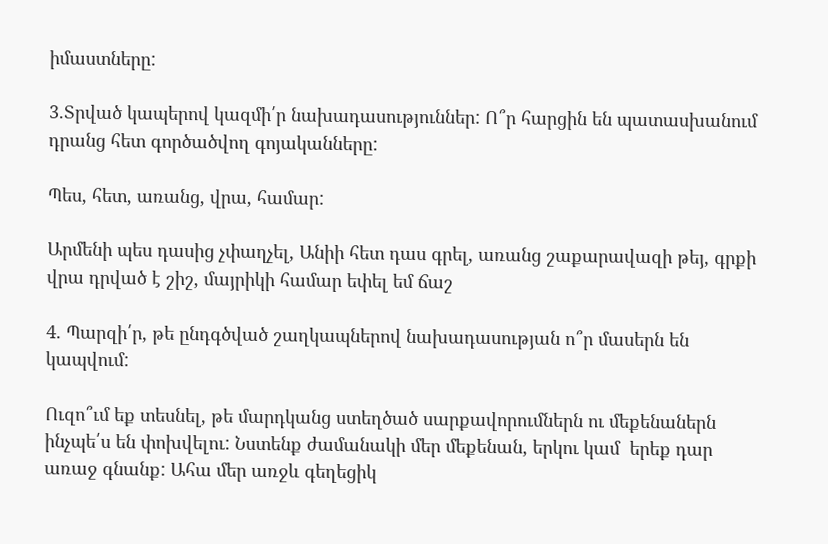իմաստները:

3.Տրված կապերով կազմի՛ր նախադասություններ: Ո՞ր հարցին են պատասխանում դրանց հետ գործածվող գոյականները:

Պես, հետ, առանց, վրա, համար:

Արմենի պես դասից չփաղչել, Անիի հետ դաս գրել, առանց շաքարավազի թեյ, գրքի վրա դրված է շիշ, մայրիկի համար եփել եմ ճաշ

4. Պարզի՛ր, թե ընդգծված շաղկապներով նախադասության ո՞ր մասերն են կապվում:

Ուզո՞ւմ եք տեսնել, թե մարդկանց ստեղծած սարքավորումներն ու մեքենաներն ինչպե՛ս են փոխվելու: Նստենք ժամանակի մեր մեքենան, երկու կամ  երեք դար առաջ գնանք: Ահա մեր առջև գեղեցիկ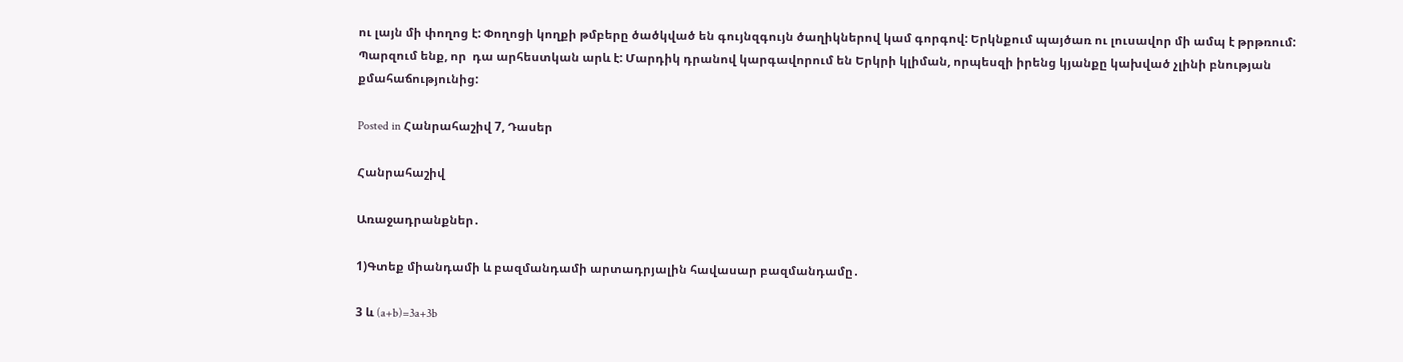ու լայն մի փողոց է: Փողոցի կողքի թմբերը ծածկված են գույնզգույն ծաղիկներով կամ գորգով: Երկնքում պայծառ ու լուսավոր մի ամպ է թրթռում: Պարզում ենք, որ  դա արհեստկան արև է: Մարդիկ դրանով կարգավորում են Երկրի կլիման, որպեսզի իրենց կյանքը կախված չլինի բնության քմահաճությունից:

Posted in Հանրահաշիվ 7, Դասեր

Հանրահաշիվ

Առաջադրանքներ․

1)Գտեք միանդամի և բազմանդամի արտադրյալին հավասար բազմանդամը․

3 և (a+b)=3a+3b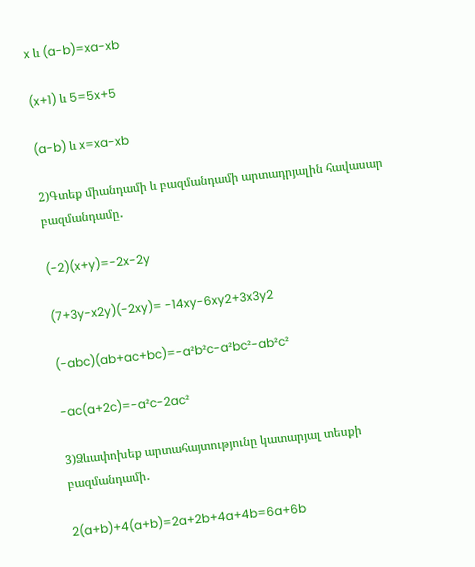x և (a-b)=xa-xb

(x+1) և 5=5x+5

(a-b) և x=xa-xb

2)Գտեք միանդամի և բազմանդամի արտադրյալին հավասար բազմանդամը․

(-2)(x+y)=-2x-2y

(7+3y-x2y)(-2xy)= -14xy-6xy2+3x3y2

(-abc)(ab+ac+bc)=-a²b²c-a²bc²-ab²c²

-ac(a+2c)=-a²c-2ac²

3)Ձևափոխեք արտահայտությունը կատարյալ տեսքի բազմանդամի․

2(a+b)+4(a+b)=2a+2b+4a+4b=6a+6b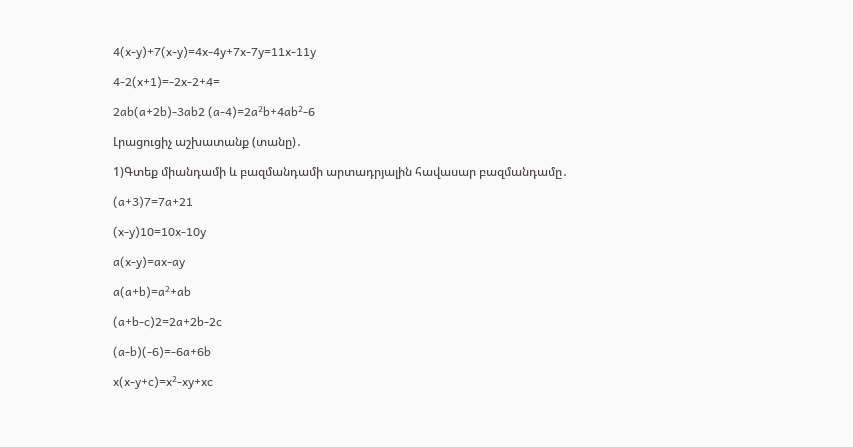4(x-y)+7(x-y)=4x-4y+7x-7y=11x-11y

4-2(x+1)=-2x-2+4=

2ab(a+2b)-3ab2 (a-4)=2a²b+4ab²-6

Լրացուցիչ աշխատանք (տանը)․

1)Գտեք միանդամի և բազմանդամի արտադրյալին հավասար բազմանդամը․

(a+3)7=7a+21

(x-y)10=10x-10y

a(x-y)=ax-ay

a(a+b)=a²+ab

(a+b-c)2=2a+2b-2c

(a-b)(-6)=-6a+6b

x(x-y+c)=x²-xy+xc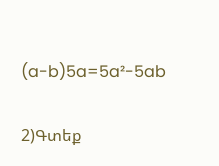(a-b)5a=5a²-5ab

2)Գտեք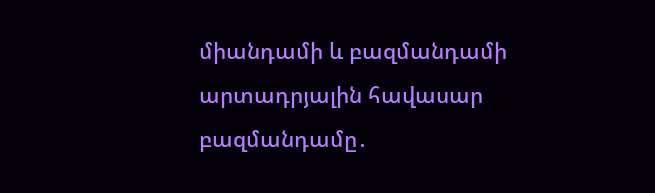միանդամի և բազմանդամի արտադրյալին հավասար բազմանդամը․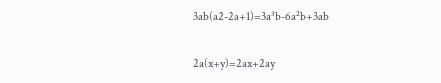3ab(a2-2a+1)=3a³b-6a²b+3ab

2a(x+y)=2ax+2ay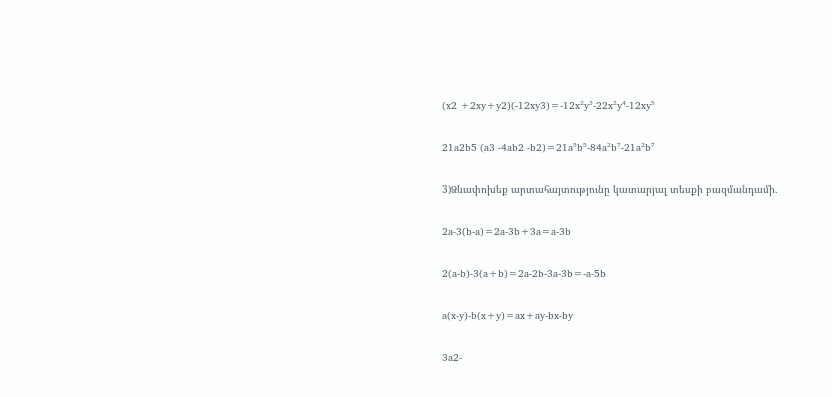(x2 +2xy+y2)(-12xy3)=-12x²y³-22x²y⁴-12xy⁵

21a2b5 (a3 -4ab2 -b2)=21a⁵b⁵-84a²b⁷-21a²b⁷

3)Ձևափոխեք արտահայտությունը կատարյալ տեսքի բազմանդամի․

2a-3(b-a)=2a-3b+3a=a-3b

2(a-b)-3(a+b)=2a-2b-3a-3b=-a-5b

a(x-y)-b(x+y)=ax+ay-bx-by

3a2-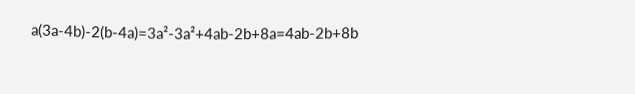a(3a-4b)-2(b-4a)=3a²-3a²+4ab-2b+8a=4ab-2b+8b